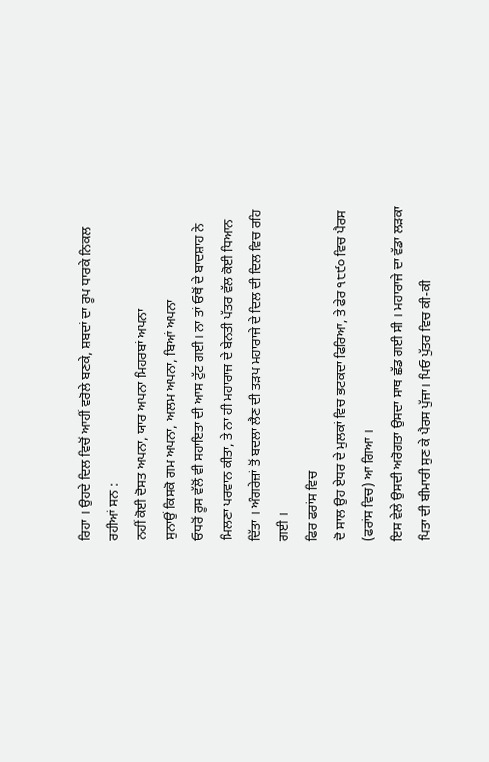ਰਿਹਾ । ਉਹਦੇ ਦਿਲ ਵਿਚੋਂ ਆਹੀਂ ਵਰੋਲੇ ਬਣਕੇ, ਸ਼ਬਦਾਂ ਦਾ ਰੂਪ ਧਾਰਕੇ ਨਿਕਲ ਰਹੀਆਂ ਸਨ :
ਨਹੀਂ ਕੋਈ ਦੋਸਤ ਅਪਨਾ, ਯਾਰ ਅਪਨਾ ਮਿਹਰਬਾਂ ਅਪਨਾ
ਸੁਨਾਉਂ ਕਿਸਕੋ ਗਮ ਅਪਨਾ, ਅਲਮ ਅਪਨਾ, ਬਿਆਂ ਅਪਨਾ
ਓਧਰੋਂ ਰੂਸ ਵੱਲੋਂ ਵੀ ਸਹਾਇਤਾ ਦੀ ਆਸ ਟੁੱਟ ਗਈ। ਨਾ ਤਾਂ ਓਥੋਂ ਦੇ ਬਾਦਸ਼ਾਹ ਨੇ ਮਿਲਣਾ ਪਰਵਾਨ ਕੀਤਾ, ਤੇ ਨਾ ਹੀ ਮਹਾਰਾਜ ਦੇ ਬੇਨਤੀ ਪੱਤਰ ਵੱਲ ਕੋਈ ਧਿਆਨ ਦਿੱਤਾ । ਅੰਗਰੇਜ਼ਾਂ ਤੋਂ ਬਦਲਾ ਲੈਣ ਦੀ ਤੜਪ ਮਹਾਰਾਜੇ ਦੇ ਦਿਲ ਦੀ ਦਿਲ ਵਿਚ ਰਹਿ ਗਈ ।
ਫਿਰ ਫਰਾਂਸ ਵਿਚ
ਦੋ ਸਾਲ ਉਹ ਏਧਰ ਦੇ ਮੁਲਕਾਂ ਵਿਚ ਭਟਕਦਾ ਫਿਰਿਆ, ਤੇ ਫੇਰ ੧੮੯੦ ਵਿਚ ਪੈਰਸ (ਫਰਾਂਸ ਵਿਚ) ਆ ਗਿਆ ।
ਇਸ ਵੇਲੇ ਉਸਦੀ ਅਰੋਗਤਾ ਉਸਦਾ ਸਾਥ ਛੱਡ ਗਈ ਸੀ । ਮਹਾਰਾਜੇ ਦਾ ਵੱਡਾ ਲੜਕਾ ਪਿਤਾ ਦੀ ਬੀਮਾਰੀ ਸੁਣ ਕੇ ਪੈਰਸ ਪੁੱਜਾ। ਪਿਓ ਪੁੱਤਰ ਵਿਚ ਕੀ-ਕੀ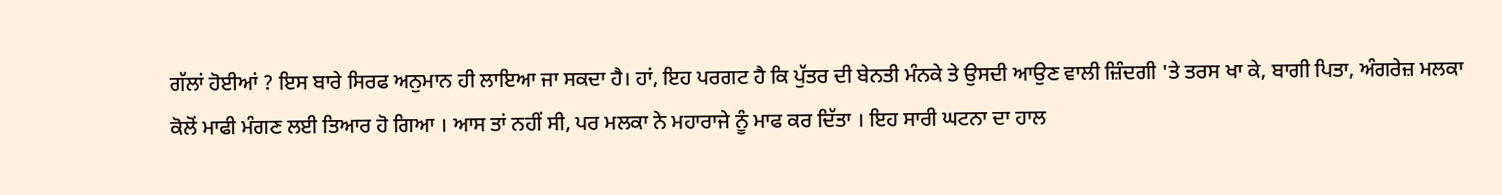ਗੱਲਾਂ ਹੋਈਆਂ ? ਇਸ ਬਾਰੇ ਸਿਰਫ ਅਨੁਮਾਨ ਹੀ ਲਾਇਆ ਜਾ ਸਕਦਾ ਹੈ। ਹਾਂ, ਇਹ ਪਰਗਟ ਹੈ ਕਿ ਪੁੱਤਰ ਦੀ ਬੇਨਤੀ ਮੰਨਕੇ ਤੇ ਉਸਦੀ ਆਉਣ ਵਾਲੀ ਜ਼ਿੰਦਗੀ 'ਤੇ ਤਰਸ ਖਾ ਕੇ, ਬਾਗੀ ਪਿਤਾ, ਅੰਗਰੇਜ਼ ਮਲਕਾ ਕੋਲੋਂ ਮਾਫੀ ਮੰਗਣ ਲਈ ਤਿਆਰ ਹੋ ਗਿਆ । ਆਸ ਤਾਂ ਨਹੀਂ ਸੀ, ਪਰ ਮਲਕਾ ਨੇ ਮਹਾਰਾਜੇ ਨੂੰ ਮਾਫ ਕਰ ਦਿੱਤਾ । ਇਹ ਸਾਰੀ ਘਟਨਾ ਦਾ ਹਾਲ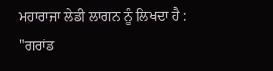ਮਹਾਰਾਜਾ ਲੇਡੀ ਲਾਗਨ ਨੂੰ ਲਿਖਦਾ ਹੈ :
"ਗਰਾਂਡ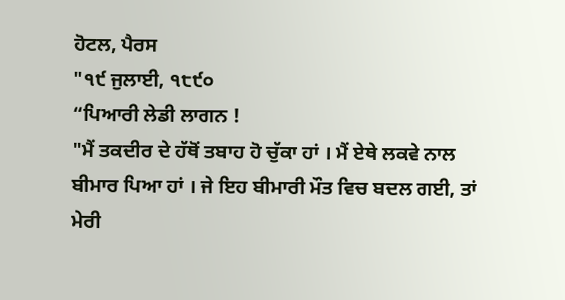ਹੋਟਲ, ਪੈਰਸ
"੧੯ ਜੁਲਾਈ, ੧੮੯੦
“ਪਿਆਰੀ ਲੇਡੀ ਲਾਗਨ !
"ਮੈਂ ਤਕਦੀਰ ਦੇ ਹੱਥੋਂ ਤਬਾਹ ਹੋ ਚੁੱਕਾ ਹਾਂ । ਮੈਂ ਏਥੇ ਲਕਵੇ ਨਾਲ ਬੀਮਾਰ ਪਿਆ ਹਾਂ । ਜੇ ਇਹ ਬੀਮਾਰੀ ਮੌਤ ਵਿਚ ਬਦਲ ਗਈ, ਤਾਂ ਮੇਰੀ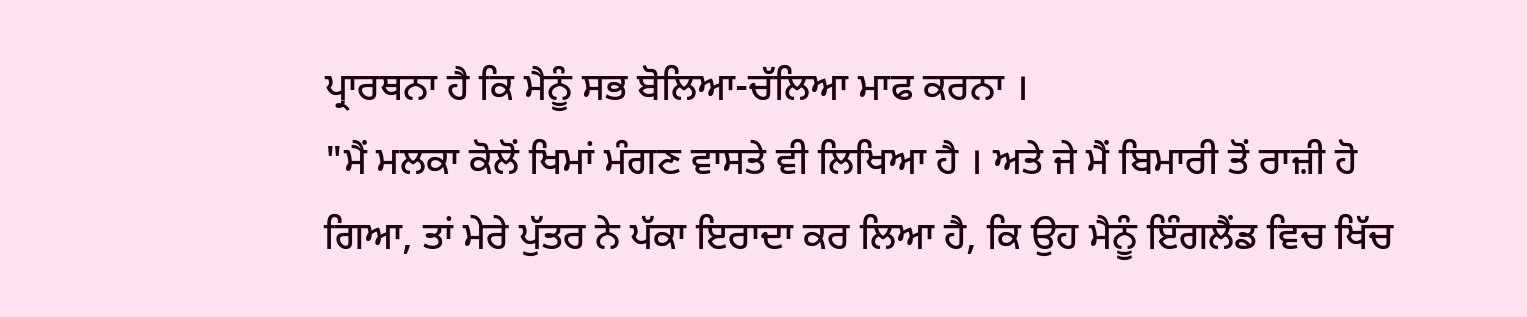ਪ੍ਰਾਰਥਨਾ ਹੈ ਕਿ ਮੈਨੂੰ ਸਭ ਬੋਲਿਆ-ਚੱਲਿਆ ਮਾਫ ਕਰਨਾ ।
"ਮੈਂ ਮਲਕਾ ਕੋਲੋਂ ਖਿਮਾਂ ਮੰਗਣ ਵਾਸਤੇ ਵੀ ਲਿਖਿਆ ਹੈ । ਅਤੇ ਜੇ ਮੈਂ ਬਿਮਾਰੀ ਤੋਂ ਰਾਜ਼ੀ ਹੋ ਗਿਆ, ਤਾਂ ਮੇਰੇ ਪੁੱਤਰ ਨੇ ਪੱਕਾ ਇਰਾਦਾ ਕਰ ਲਿਆ ਹੈ, ਕਿ ਉਹ ਮੈਨੂੰ ਇੰਗਲੈਂਡ ਵਿਚ ਖਿੱਚ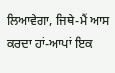ਲਿਆਵੇਗਾ, ਜਿਥੇ-ਮੈਂ ਆਸ ਕਰਦਾ ਹਾਂ-ਆਪਾਂ ਇਕ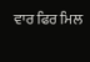ਵਾਰ ਫਿਰ ਮਿਲ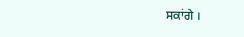ਸਕਾਂਗੇ ।